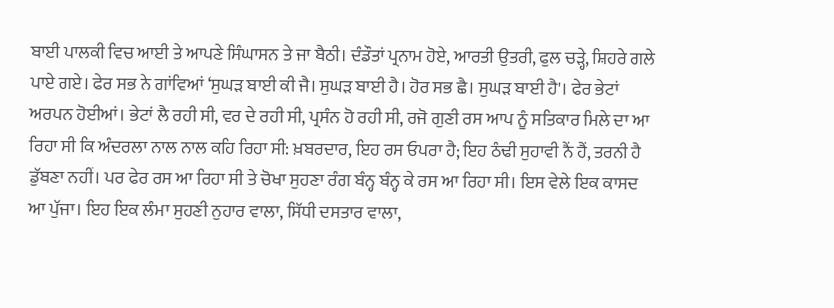ਬਾਈ ਪਾਲਕੀ ਵਿਚ ਆਈ ਤੇ ਆਪਣੇ ਸਿੰਘਾਸਨ ਤੇ ਜਾ ਬੈਠੀ। ਦੰਡੌਤਾਂ ਪ੍ਰਨਾਮ ਹੋਏ, ਆਰਤੀ ਉਤਰੀ, ਫੁਲ ਚੜ੍ਹੇ, ਸ਼ਿਹਰੇ ਗਲੇ ਪਾਏ ਗਏ। ਫੇਰ ਸਭ ਨੇ ਗਾਂਵਿਆਂ ‘ਸੁਘੜ ਬਾਈ ਕੀ ਜੈ। ਸੁਘੜ ਬਾਈ ਹੈ। ਹੋਰ ਸਭ ਛੈ। ਸੁਘੜ ਬਾਈ ਹੈ'। ਫੇਰ ਭੇਟਾਂ ਅਰਪਨ ਹੋਈਆਂ। ਭੇਟਾਂ ਲੈ ਰਹੀ ਸੀ, ਵਰ ਦੇ ਰਹੀ ਸੀ, ਪ੍ਰਸੰਨ ਹੋ ਰਹੀ ਸੀ, ਰਜੋ ਗੁਣੀ ਰਸ ਆਪ ਨੂੰ ਸਤਿਕਾਰ ਮਿਲੇ ਦਾ ਆ ਰਿਹਾ ਸੀ ਕਿ ਅੰਦਰਲਾ ਨਾਲ ਨਾਲ ਕਹਿ ਰਿਹਾ ਸੀ: ਖ਼ਬਰਦਾਰ, ਇਹ ਰਸ ਓਪਰਾ ਹੈ; ਇਹ ਠੰਢੀ ਸੁਹਾਵੀ ਨੈਂ ਹੈਂ, ਤਰਨੀ ਹੈ ਡੁੱਬਣਾ ਨਹੀਂ। ਪਰ ਫੇਰ ਰਸ ਆ ਰਿਹਾ ਸੀ ਤੇ ਚੋਖਾ ਸੁਹਣਾ ਰੰਗ ਬੰਨ੍ਹ ਬੰਨ੍ਹ ਕੇ ਰਸ ਆ ਰਿਹਾ ਸੀ। ਇਸ ਵੇਲੇ ਇਕ ਕਾਸਦ ਆ ਪੁੱਜਾ। ਇਹ ਇਕ ਲੰਮਾ ਸੁਹਣੀ ਨੁਹਾਰ ਵਾਲਾ, ਸਿੱਧੀ ਦਸਤਾਰ ਵਾਲਾ,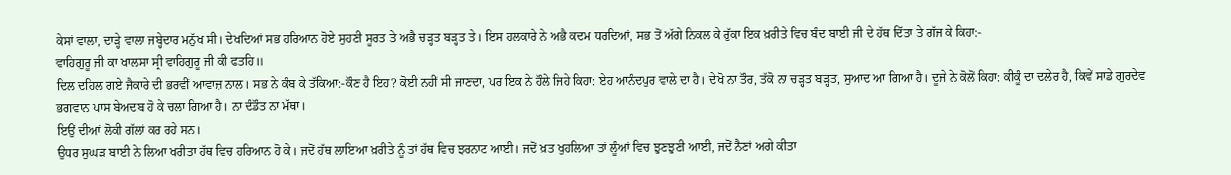ਕੇਸਾਂ ਵਾਲਾ, ਦਾੜ੍ਹੇ ਵਾਲਾ ਜਬ੍ਹੇਦਾਰ ਮਨੁੱਖ ਸੀ। ਦੇਖਦਿਆਂ ਸਭ ਹਰਿਆਨ ਹੋਏ ਸੁਹਣੀ ਸੂਰਤ ਤੇ ਅਭੈ ਚੜ੍ਹਤ ਬੜ੍ਹਤ ਤੇ। ਇਸ ਹਲਕਾਰੇ ਨੇ ਅਭੈ ਕਦਮ ਧਰਦਿਆਂ, ਸਭ ਤੋਂ ਅੱਗੇ ਨਿਕਲ ਕੇ ਰੁੱਕਾ ਇਕ ਖ਼ਰੀਤੇ ਵਿਚ ਬੰਦ ਬਾਈ ਜੀ ਦੇ ਹੱਥ ਦਿੱਤਾ ਤੇ ਗੱਜ ਕੇ ਕਿਹਾ:-
ਵਾਹਿਗੁਰੂ ਜੀ ਕਾ ਖਾਲਸਾ ਸ੍ਰੀ ਵਾਹਿਗੁਰੂ ਜੀ ਕੀ ਫਤਹਿ॥
ਦਿਲ ਦਹਿਲ ਗਏ ਜੈਕਾਰੇ ਦੀ ਭਰਵੀਂ ਆਵਾਜ਼ ਨਾਲ। ਸਭ ਨੇ ਕੰਬ ਕੇ ਤੱਕਿਆ:-ਕੌਣ ਹੈ ਇਹ? ਕੋਈ ਨਹੀਂ ਸੀ ਜਾਣਦਾ, ਪਰ ਇਕ ਨੇ ਹੌਲੇ ਜਿਹੇ ਕਿਹਾ: ਏਹ ਆਨੰਦਪੁਰ ਵਾਲੇ ਦਾ ਹੈ। ਦੇਖੋ ਨਾ ਤੌਰ, ਤੱਕੋ ਨਾ ਚੜ੍ਹਤ ਬੜ੍ਹਤ, ਸੁਆਦ ਆ ਗਿਆ ਹੈ। ਦੂਜੇ ਨੇ ਕੋਲੋਂ ਕਿਹਾ: ਕੀਕੂੰ ਦਾ ਦਲੇਰ ਹੈ, ਕਿਵੇਂ ਸਾਡੇ ਗੁਰਦੇਵ ਭਗਵਾਨ ਪਾਸ ਬੇਅਦਬ ਹੋ ਕੇ ਚਲਾ ਗਿਆ ਹੈ। ਨਾ ਦੰਡੌਤ ਨਾ ਮੱਥਾ।
ਇਉਂ ਦੀਆਂ ਲੋਕੀ ਗੱਲਾਂ ਕਰ ਰਹੇ ਸਨ।
ਉਧਰ ਸੁਘੜ ਬਾਈ ਨੇ ਲਿਆ ਖਰੀਤਾ ਹੱਥ ਵਿਚ ਹਰਿਆਨ ਹੋ ਕੇ। ਜਦੋਂ ਹੱਥ ਲਾਇਆ ਖ਼ਰੀਤੇ ਨੂੰ ਤਾਂ ਹੱਥ ਵਿਚ ਝਰਨਾਟ ਆਈ। ਜਦੋਂ ਖ਼ਤ ਖੁਹਲਿਆ ਤਾਂ ਲੂੰਆਂ ਵਿਚ ਝੁਣਝੁਣੀ ਆਈ, ਜਦੋਂ ਨੈਣਾਂ ਅਗੇ ਕੀਤਾ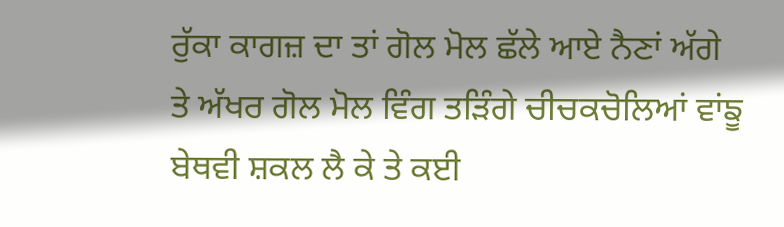ਰੁੱਕਾ ਕਾਗਜ਼ ਦਾ ਤਾਂ ਗੋਲ ਮੋਲ ਛੱਲੇ ਆਏ ਨੈਣਾਂ ਅੱਗੇ ਤੇ ਅੱਖਰ ਗੋਲ ਮੋਲ ਵਿੰਗ ਤੜਿੰਗੇ ਚੀਚਕਚੋਲਿਆਂ ਵਾਂਙੂ ਬੇਥਵੀ ਸ਼ਕਲ ਲੈ ਕੇ ਤੇ ਕਈ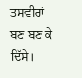ਤਸਵੀਰਾਂ ਬਣ ਬਣ ਕੇ ਦਿੱਸੇ।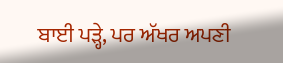ਬਾਈ ਪੜ੍ਹੇ, ਪਰ ਅੱਖਰ ਅਪਣੀ